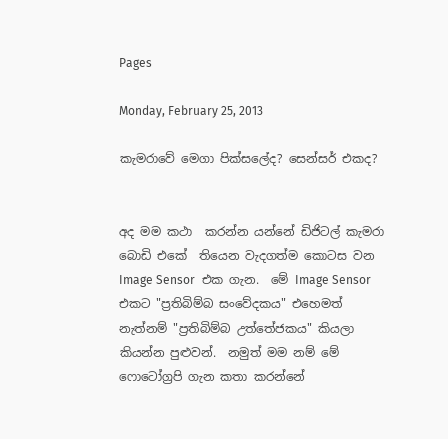Pages

Monday, February 25, 2013

කැමරාවේ මෙගා පික්සලේද? සෙන්සර් එකද?


අද මම කථා  කරන්න යන්නේ ඩිජිටල් කැමරා බොඩි එකේ  තියෙන වැදගත්ම කොටස වන Image Sensor  එක ගැන.  මේ Image Sensor  එකට "ප්‍රතිබිම්බ සංවේදකය" එහෙමත් නැත්නම් "ප්‍රතිබිම්බ උත්තේජකය" කියලා කියන්න පුළුවන්.  නමුත් මම නම් මේ ෆොටෝග්‍රපි ගැන කතා කරන්නේ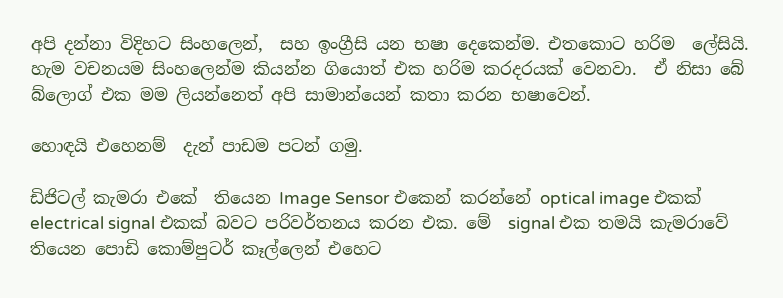අපි දන්නා විදිහට සිංහලෙන්,  සහ ඉංග්‍රීසි යන භෂා දෙකෙන්ම. එතකොට හරිම  ලේසියි. හැම වචනයම සිංහලෙන්ම කියන්න ගියොත් එක හරිම කරදරයක් වෙනවා.  ඒ නිසා බේ බ්ලොග් එක මම ලියන්නෙත් අපි සාමාන්යෙන් කතා කරන භෂාවෙන්.

හොඳයි එහෙනම්  දැන් පාඩම පටන් ගමු.

ඩිජිටල් කැමරා එකේ  තියෙන Image Sensor එකෙන් කරන්නේ optical image එකක්  electrical signal එකක් බවට පරිවර්තනය කරන එක. මේ  signal එක තමයි කැමරාවේ තියෙන පොඩි කොම්පුටර් කෑල්ලෙන් එහෙට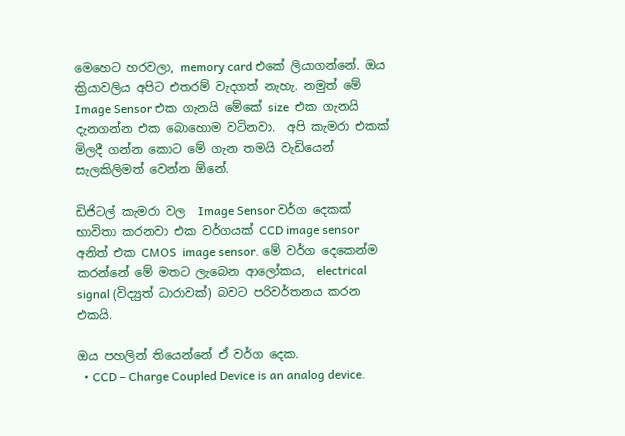මෙහෙට හරවලා, memory card එකේ ලියාගන්නේ. ඔය ක්‍රියාවලිය අපිට එතරම් වැදගත් නැහැ. නමුත් මේ  Image Sensor එක ගැනයි මේකේ size  එක ගැනයි දැනගන්න එක බොහොම වටිනවා.  අපි කැමරා එකක් මිලදී ගන්න කොට මේ ගැන තමයි වැඩියෙන් සැලකිලිමත් වෙන්න ඕනේ.

ඩිජිටල් කැමරා වල  Image Sensor වර්ග දෙකක් භාවිතා කරනවා එක වර්ගයක් CCD image sensor  අනිත් එක CMOS  image sensor. මේ වර්ග දෙකෙන්ම කරන්නේ මේ මතට ලැබෙන ආලෝකය,  electrical signal (විද්‍යුත් ධාරාවක්) බවට පරිවර්තනය කරන එකයි.

ඔය පහලින් තියෙන්නේ ඒ වර්ග දෙක.
  • CCD – Charge Coupled Device is an analog device.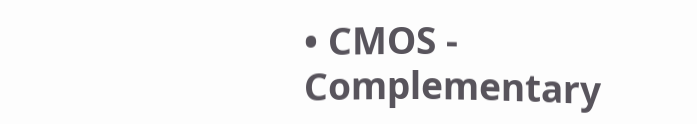• CMOS - Complementary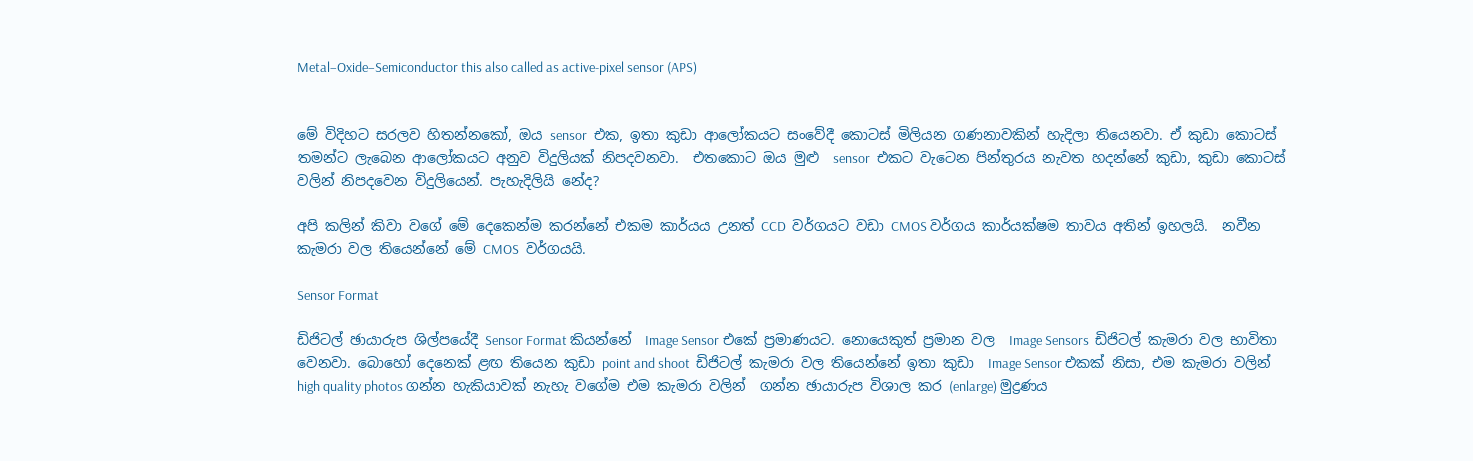Metal–Oxide–Semiconductor this also called as active-pixel sensor (APS)


මේ විදිහට සරලව හිතන්නකෝ, ඔය sensor  එක, ඉතා කුඩා ආලෝකයට සංවේදී කොටස් මිලියන ගණනාවකින් හැදිලා තියෙනවා. ඒ කුඩා කොටස් තමන්ට ලැබෙන ආලෝකයට අනුව විදුලියක් නිපදවනවා.  එතකොට ඔය මුළු  sensor  එකට වැටෙන පින්තුරය නැවත හදන්නේ කුඩා, කුඩා කොටස්  වලින් නිපදවෙන විදුලියෙන්. පැහැදිලියි නේද?

අපි කලින් කිවා වගේ මේ දෙකෙන්ම කරන්නේ එකම කාර්යය උනත් CCD  වර්ගයට වඩා CMOS වර්ගය කාර්යක්ෂම තාවය අතින් ඉහලයි.  නවීන කැමරා වල තියෙන්නේ මේ CMOS  වර්ගයයි.

Sensor Format

ඩිජිටල් ඡායාරුප ශිල්පයේදී Sensor Format කියන්නේ  Image Sensor එකේ ප්‍රමාණයට. නොයෙකුත් ප්‍රමාන වල  Image Sensors  ඩිජිටල් කැමරා වල භාවිතා වෙනවා. බොහෝ දෙනෙක් ළඟ තියෙන කුඩා point and shoot  ඩිජිටල් කැමරා වල තියෙන්නේ ඉතා කුඩා  Image Sensor එකක් නිසා, එම කැමරා වලින් high quality photos ගන්න හැකියාවක් නැහැ වගේම එම කැමරා වලින්  ගන්න ඡායාරුප විශාල කර (enlarge) මුද්‍රණය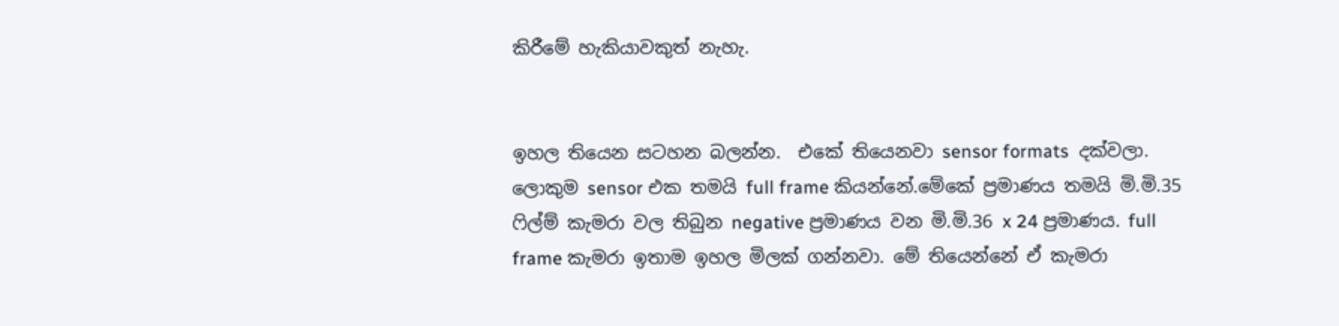කිරීමේ හැකියාවකුත් නැහැ.


ඉහල තියෙන සටහන බලන්න.  එකේ තියෙනවා sensor formats  දක්වලා. ලොකුම sensor එක තමයි full frame කියන්නේ.මේකේ ප්‍රමාණය තමයි මි.මි.35 ෆිල්ම් කැමරා වල තිබුන negative ප්‍රමාණය වන මි.මි.36 x 24 ප්‍රමාණය. full frame කැමරා ඉතාම ඉහල මිලක් ගන්නවා. මේ තියෙන්නේ ඒ කැමරා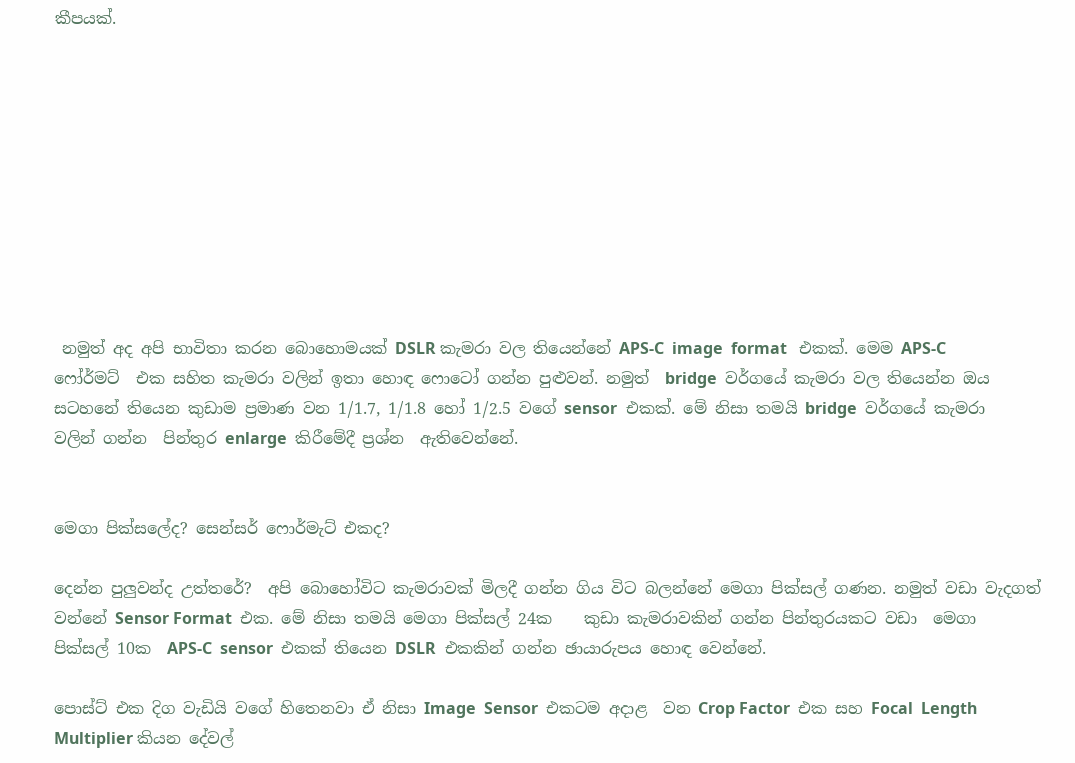කීපයක්.










 නමුත් අද අපි භාවිතා කරන බොහොමයක් DSLR කැමරා වල තියෙන්නේ APS-C  image  format   එකක්. මෙම APS-C  ෆෝර්මට්  එක සහිත කැමරා වලින් ඉතා හොඳ ෆොටෝ ගන්න පුළුවන්. නමුත්  bridge  වර්ගයේ කැමරා වල තියෙන්න ඔය සටහනේ තියෙන කුඩාම ප්‍රමාණ වන 1/1.7, 1/1.8 හෝ 1/2.5 වගේ sensor  එකක්. මේ නිසා තමයි bridge  වර්ගයේ කැමරා වලින් ගන්න  පින්තුර enlarge  කිරීමේදී ප්‍රශ්න  ඇතිවෙන්නේ.


මෙගා පික්සලේද? සෙන්සර් ෆොර්මැට් එකද?

දෙන්න පුලුවන්ද උත්තරේ?  අපි බොහෝවිට කැමරාවක් මිලදී ගන්න ගිය විට බලන්නේ මෙගා පික්සල් ගණන. නමුත් වඩා වැදගත් වන්නේ Sensor Format  එක. මේ නිසා තමයි මෙගා පික්සල් 24ක    කුඩා කැමරාවකින් ගන්න පින්තුරයකට වඩා  මෙගා පික්සල් 10ක  APS-C  sensor  එකක් තියෙන DSLR  එකකින් ගන්න ඡායාරුපය හොඳ වෙන්නේ.

පොස්ට් එක දිග වැඩියි වගේ හිතෙනවා ඒ නිසා Image  Sensor  එකටම අදාළ  වන Crop Factor  එක සහ Focal  Length  Multiplier කියන දේවල්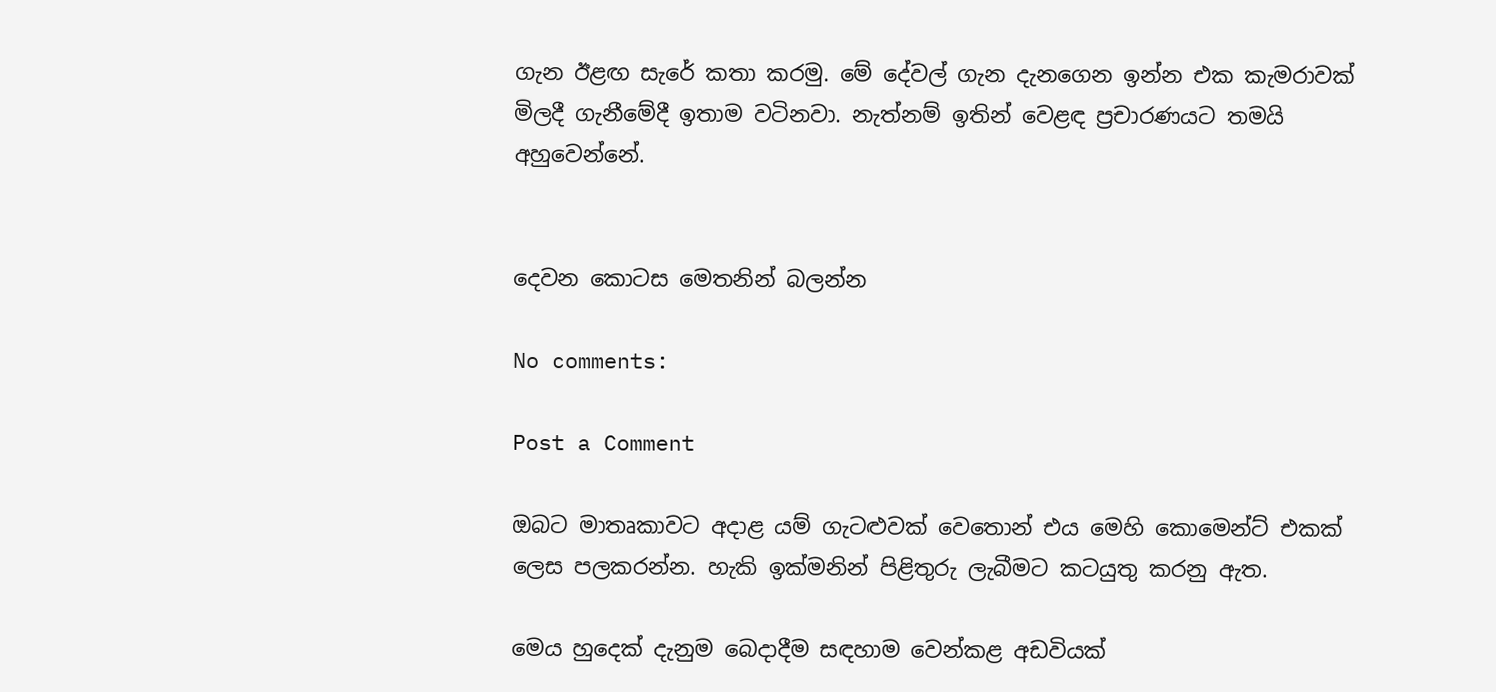ගැන ඊළඟ සැරේ කතා කරමු. මේ දේවල් ගැන දැනගෙන ඉන්න එක කැමරාවක් මිලදී ගැනීමේදී ඉතාම වටිනවා. නැත්නම් ඉතින් වෙළඳ ප්‍රචාරණයට තමයි අහුවෙන්නේ.


දෙවන කොටස මෙතනින් බලන්න

No comments:

Post a Comment

ඔබට මාතෘකාවට අදාළ යම් ගැටළුවක් වෙතොන් එය මෙහි කොමෙන්ට් එකක් ලෙස පලකරන්න. හැකි ඉක්මනින් පිළිතුරු ලැබීමට කටයුතු කරනු ඇත.

මෙය හුදෙක් දැනුම බෙදාදීම සඳහාම වෙන්කළ අඩවියක්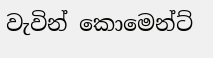වැවින් කොමෙන්ට්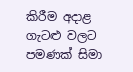කිරීම අදාළ ගැටළු වලට පමණක් සිමා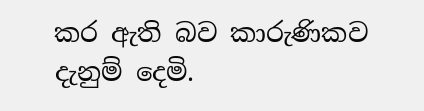කර ඇති බව කාරුණිකව දැනුම් දෙමි.